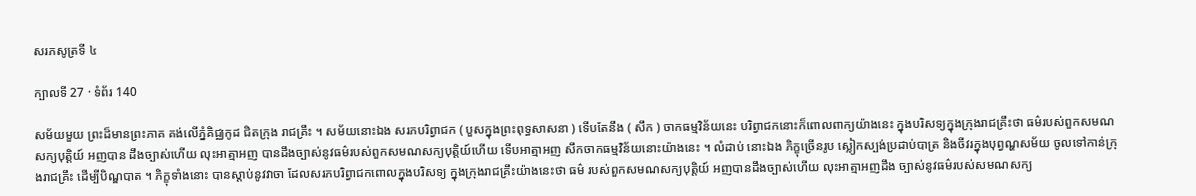សរភសូត្រទី ៤

ក្បាលទី 27 · ទំព័រ 140

សម័យមួយ ព្រះដ៏មានព្រះភាគ គង់លើភ្នំគិជ្ឈកូដ ជិតក្រុង រាជគ្រឹះ ។ សម័យនោះឯង សរភបរិព្វាជក ( បួសក្នុងព្រះពុទ្ធសាសនា ) ទើបតែនឹង ( សឹក ) ចាកធម្មវិន័យនេះ បរិព្វាជកនោះក៏ពោលពាក្យយ៉ាងនេះ ក្នុងបរិសទ្យក្នុងក្រុងរាជគ្រឹះថា ធម៌របស់ពួកសមណសក្យបុត្តិយ៍ អញបាន ដឹងច្បាស់ហើយ លុះអាត្មាអញ បានដឹងច្បាស់នូវធម៌របស់ពួកសមណសក្យបុត្តិយ៍ហើយ ទើបអាត្មាអញ សឹកចាកធម្មវិន័យនោះយ៉ាងនេះ ។ លំដាប់ នោះឯង ភិក្ខុច្រើនរូប ស្លៀកស្បង់ប្រដាប់បាត្រ និងចីវរក្នុងបុព្វណ្ហសម័យ ចូលទៅកាន់ក្រុងរាជគ្រឹះ ដើម្បីបិណ្ឌបាត ។ ភិក្ខុទាំងនោះ បានស្តាប់នូវវាចា ដែលសរភបរិព្វាជកពោលក្នុងបរិសទ្យ ក្នុងក្រុងរាជគ្រឹះយ៉ាងនេះថា ធម៌ របស់ពួកសមណសក្យបុត្តិយ៍ អញបានដឹងច្បាស់ហើយ លុះអាត្មាអញដឹង ច្បាស់នូវធម៌របស់សមណសក្យ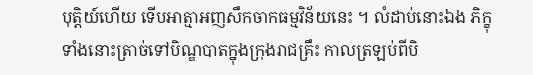បុត្តិយ៍ហើយ ទើបអាត្មាអញសឹកចាកធម្មវិន័យនេះ ។ លំដាប់នោះឯង ភិក្ខុទាំងនោះត្រាច់ទៅបិណ្ឌបាតក្នុងក្រុងរាជគ្រឹះ កាលត្រឡប់ពីបិ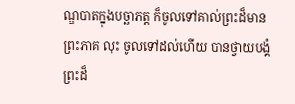ណ្ឌបាតក្នុងបច្ឆាភត្ត ក៏ចូលទៅគាល់ព្រះដ៏មានព្រះភាគ លុះ ចូលទៅដល់ហើយ បានថ្វាយបង្គំព្រះដ៏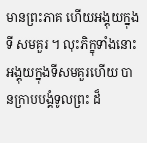មានព្រះភាគ ហើយអង្គុយក្នុងទី សមគួរ ។ លុះភិក្ខុទាំងនោះ អង្គុយក្នុងទីសមគួរហើយ បានក្រាបបង្គំទូលព្រះ ដ៏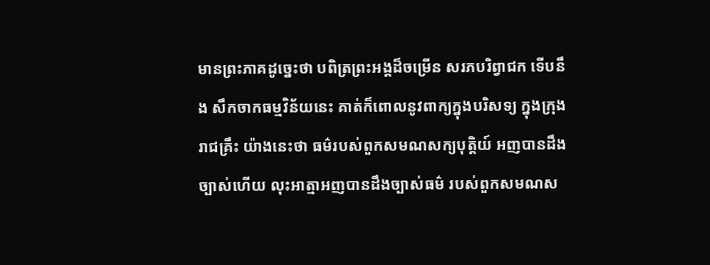មានព្រះភាគដូច្នេះថា បពិត្រព្រះអង្គដ៏ចម្រើន សរភបរិព្វាជក ទើបនឹង សឹកចាកធម្មវិន័យនេះ គាត់ក៏ពោលនូវពាក្យក្នុងបរិសទ្យ ក្នុងក្រុងរាជគ្រឹះ យ៉ាងនេះថា ធម៌របស់ពួកសមណសក្យបុត្តិយ៍ អញបានដឹងច្បាស់ហើយ លុះអាត្មាអញបានដឹងច្បាស់ធម៌ របស់ពួកសមណស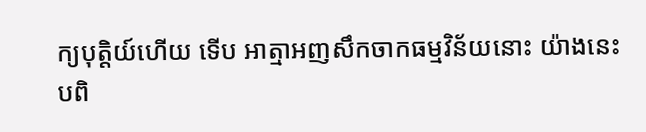ក្យបុត្តិយ៍ហើយ ទើប អាត្មាអញសឹកចាកធម្មវិន័យនោះ យ៉ាងនេះ បពិ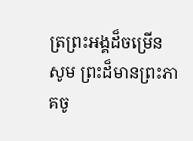ត្រព្រះអង្គដ៏ចម្រើន សូម ព្រះដ៏មានព្រះភាគចូ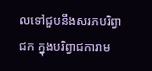លទៅជួបនឹងសរភបរិព្វាជក ក្នុងបរិព្វាជការាម